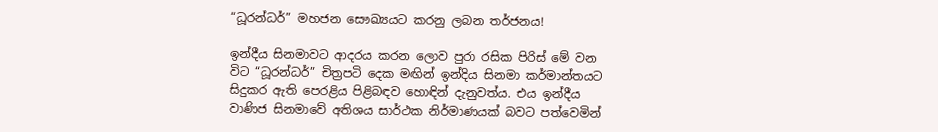“ධූරන්ධර්” මහජන සෞඛ්‍යයට කරනු ලබන තර්ජනය!

ඉන්දීය සිනමාවට ආදරය කරන ලොව පුරා රසික පිරිස් මේ වන විට “ධූරන්ධර්” චිත්‍රපටි දෙක මඟින් ඉන්දිය සිනමා කර්මාන්තයට සිදුකර ඇති පෙරළිය පිළිබඳව හොඳින් දැනුවත්ය. එය ඉන්දීය වාණිජ සිනමාවේ අතිශය සාර්ථක නිර්මාණයක් බවට පත්වෙමින්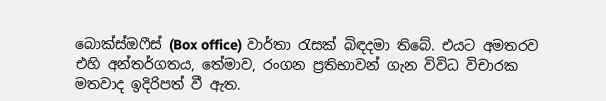බොක්ස්ඔෆීස් (Box office) වාර්තා රැසක් බිඳදමා තිබේ. එයට අමතරව එහි අන්තර්ගතය, තේමාව, රංගන ප්‍රතිභාවන් ගැන විවිධ විචාරක මතවාද ඉදිරිපත් වී ඇත.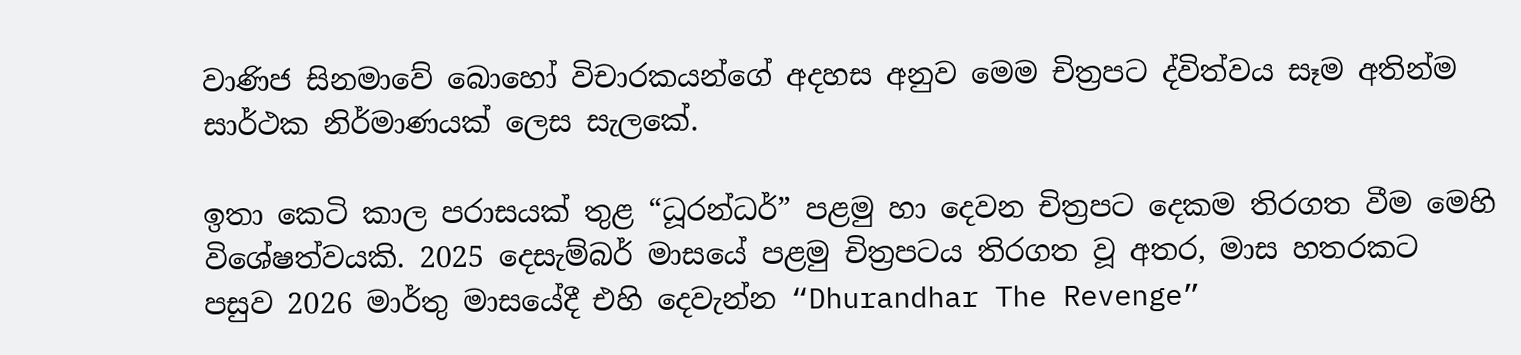වාණිජ සිනමාවේ බොහෝ විචාරකයන්ගේ අදහස අනුව මෙම චිත්‍රපට ද්විත්වය සෑම අතින්ම සාර්ථක නිර්මාණයක් ලෙස සැලකේ.

ඉතා කෙටි කාල පරාසයක් තුළ “ධූරන්ධර්” පළමු හා දෙවන චිත්‍රපට දෙකම තිරගත වීම මෙහි විශේෂත්වයකි. 2025 දෙසැම්බර් මාසයේ පළමු චිත්‍රපටය තිරගත වූ අතර, මාස හතරකට පසුව 2026 මාර්තු මාසයේදී එහි දෙවැන්න “Dhurandhar The Revenge”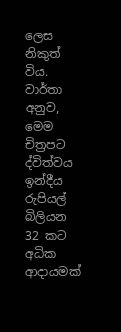ලෙස නිකුත් විය. වාර්තා අනුව, මෙම චිත්‍රපට ද්විත්වය ඉන්දීය රුපියල් බිලියන 32 කට අධික ආදායමක්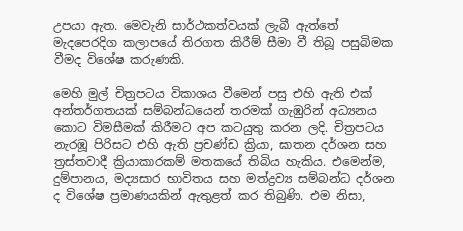උපයා ඇත. මෙවැනි සාර්ථකත්වයක් ලැබී ඇත්තේ මැදපෙරදිග කලාපයේ තිරගත කිරීම් සීමා වී තිබූ පසුබිමක වීමද විශේෂ කරුණකි.

මෙහි මුල් චිත්‍රපටය විකාශය වීමෙන් පසු එහි ඇති එක් අන්තර්ගතයක් සම්බන්ධයෙන් තරමක් ගැඹුරින් අධ්‍යනය කොට විමසීමක් කිරීමට අප කටයුතු කරන ලදි. චිත්‍රපටය නැරඹූ පිරිසට එහි ඇති ප්‍රචණ්ඩ ක්‍රියා, ඝාතන දර්ශන සහ ත්‍රස්තවාදී ක්‍රියාකාරකම් මතකයේ තිබිය හැකිය. එමෙන්ම, දුම්පානය, මද්‍යසාර භාවිතය සහ මත්ද්‍රව්‍ය සම්බන්ධ දර්ශන ද විශේෂ ප්‍රමාණයකින් ඇතුළත් කර තිබුණි. එම නිසා,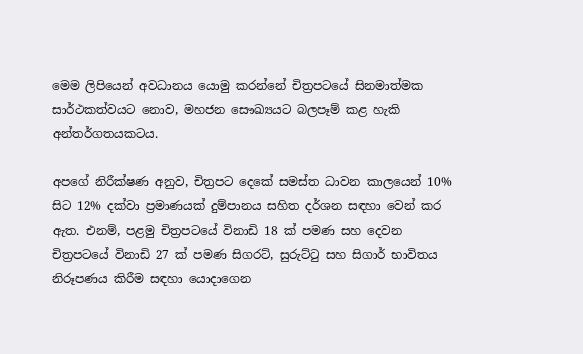මෙම ලිපියෙන් අවධානය යොමු කරන්නේ චිත්‍රපටයේ සිනමාත්මක සාර්ථකත්වයට නොව, මහජන සෞඛ්‍යයට බලපෑම් කළ හැකි අන්තර්ගතයකටය.

අපගේ නිරීක්ෂණ අනුව, චිත්‍රපට දෙකේ සමස්ත ධාවන කාලයෙන් 10% සිට 12% දක්වා ප්‍රමාණයක් දුම්පානය සහිත දර්ශන සඳහා වෙන් කර ඇත. එනම්, පළමු චිත්‍රපටයේ විනාඩි 18 ක් පමණ සහ දෙවන චිත්‍රපටයේ විනාඩි 27 ක් පමණ සිගරට්, සුරුට්ටු සහ සිගාර් භාවිතය නිරූපණය කිරීම සඳහා යොදාගෙන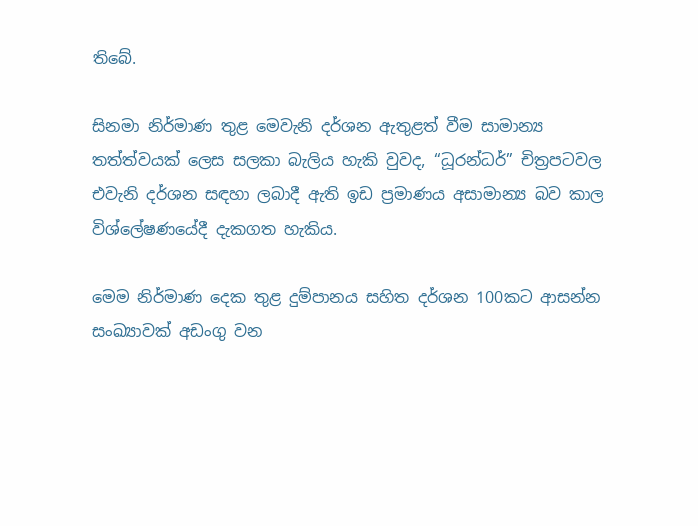තිබේ.

සිනමා නිර්මාණ තුළ මෙවැනි දර්ශන ඇතුළත් වීම සාමාන්‍ය තත්ත්වයක් ලෙස සලකා බැලිය හැකි වුවද, “ධූරන්ධර්” චිත්‍රපටවල එවැනි දර්ශන සඳහා ලබාදී ඇති ඉඩ ප්‍රමාණය අසාමාන්‍ය බව කාල විශ්ලේෂණයේදී දැකගත හැකිය.

මෙම නිර්මාණ දෙක තුළ දුම්පානය සහිත දර්ශන 100කට ආසන්න සංඛ්‍යාවක් අඩංගු වන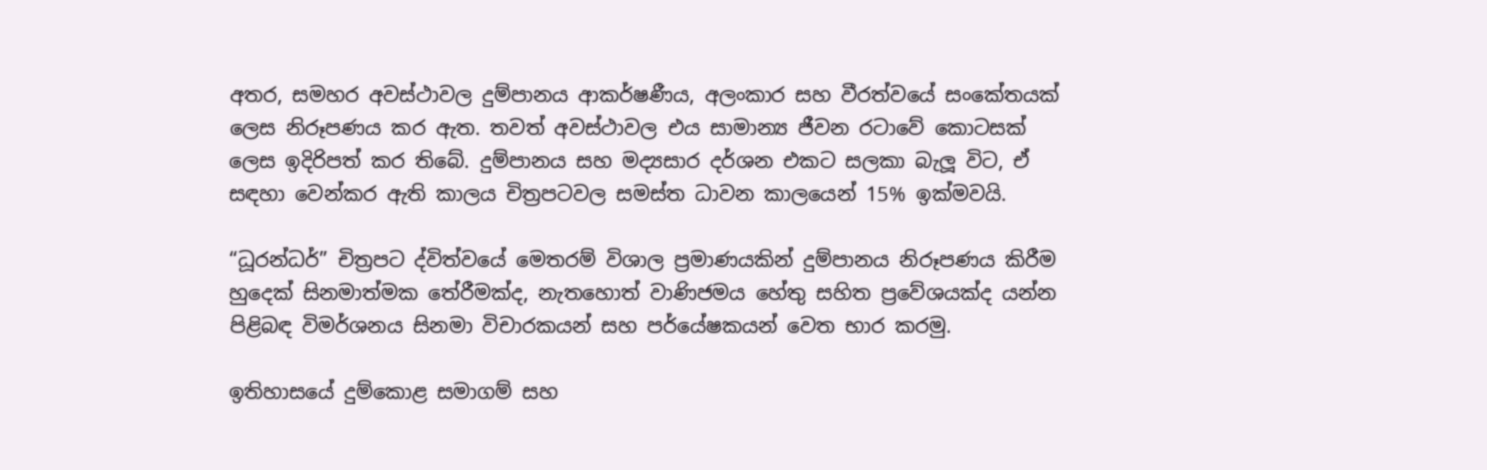අතර, සමහර අවස්ථාවල දුම්පානය ආකර්ෂණීය, අලංකාර සහ වීරත්වයේ සංකේතයක් ලෙස නිරූපණය කර ඇත. තවත් අවස්ථාවල එය සාමාන්‍ය ජීවන රටාවේ කොටසක් ලෙස ඉදිරිපත් කර තිබේ. දුම්පානය සහ මද්‍යසාර දර්ශන එකට සලකා බැලූ විට, ඒ සඳහා වෙන්කර ඇති කාලය චිත්‍රපටවල සමස්ත ධාවන කාලයෙන් 15% ඉක්මවයි.

“ධූරන්ධර්” චිත්‍රපට ද්විත්වයේ මෙතරම් විශාල ප්‍රමාණයකින් දුම්පානය නිරූපණය කිරීම හුදෙක් සිනමාත්මක තේරීමක්ද, නැතහොත් වාණිජමය හේතු සහිත ප්‍රවේශයක්ද යන්න පිළිබඳ විමර්ශනය සිනමා විචාරකයන් සහ පර්යේෂකයන් වෙත භාර කරමු.

ඉතිහාසයේ දුම්කොළ සමාගම් සහ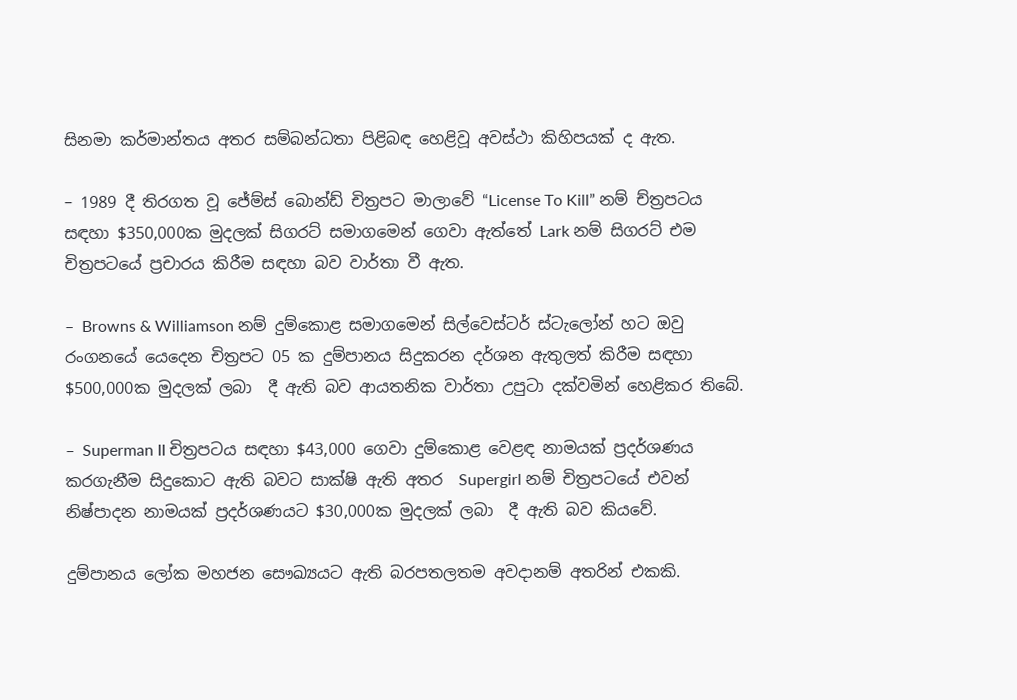සිනමා කර්මාන්තය අතර සම්බන්ධතා පිළිබඳ හෙළිවූ අවස්ථා කිහිපයක් ද ඇත.

– 1989 දී තිරගත වූ ජේම්ස් බොන්ඩ් චිත්‍රපට මාලාවේ “License To Kill” නම් ච්ත්‍රපටය සඳහා $350,000ක මුදලක් සිගරට් සමාගමෙන් ගෙවා ඇත්තේ Lark නම් සිගරට් එම චිත්‍රපටයේ ප්‍රචාරය කිරීම සඳහා බව වාර්තා වී ඇත.

–  Browns & Williamson නම් දුම්කොළ සමාගමෙන් සිල්වෙස්ටර් ස්ටැලෝන් හට ඔවු රංගනයේ යෙදෙන චිත්‍රපට 05 ක දුම්පානය සිදුකරන දර්ශන ඇතුලත් කිරීම සඳහා $500,000ක මුදලක් ලබා  දී ඇති බව ආයතනික වාර්තා උපුටා දක්වමින් හෙළිකර තිබේ.

–  Superman II චිත්‍රපටය සඳහා $43,000 ගෙවා දුම්කොළ වෙළඳ නාමයක් ප්‍රදර්ශණය කරගැනීම සිදුකොට ඇති බවට සාක්ෂි ඇති අතර  Supergirl නම් චිත්‍රපටයේ එවන් නිෂ්පාදන නාමයක් ප්‍රදර්ශණයට $30,000ක මුදලක් ලබා  දී ඇති බව කියවේ.

දුම්පානය ලෝක මහජන සෞඛ්‍යයට ඇති බරපතලතම අවදානම් අතරින් එකකි.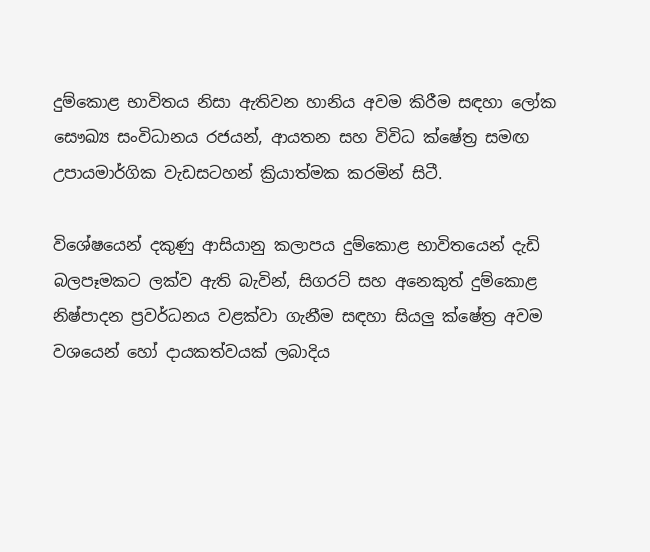දුම්කොළ භාවිතය නිසා ඇතිවන හානිය අවම කිරීම සඳහා ලෝක සෞඛ්‍ය සංවිධානය රජයන්, ආයතන සහ විවිධ ක්ෂේත්‍ර සමඟ උපායමාර්ගික වැඩසටහන් ක්‍රියාත්මක කරමින් සිටී.

විශේෂයෙන් දකුණු ආසියානු කලාපය දුම්කොළ භාවිතයෙන් දැඩි බලපෑමකට ලක්ව ඇති බැවින්, සිගරට් සහ අනෙකුත් දුම්කොළ නිෂ්පාදන ප්‍රවර්ධනය වළක්වා ගැනීම සඳහා සියලු ක්ෂේත්‍ර අවම වශයෙන් හෝ දායකත්වයක් ලබාදිය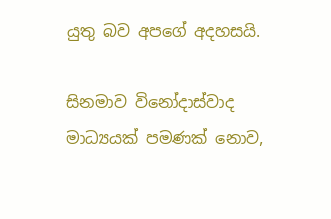යුතු බව අපගේ අදහසයි.

සිනමාව විනෝදාස්වාද මාධ්‍යයක් පමණක් නොව,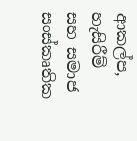ආකල්ප, හැසිරීම් සහ සමාජ සංස්කෘතික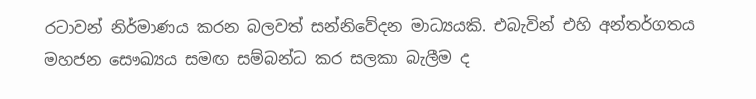රටාවන් නිර්මාණය කරන බලවත් සන්නිවේදන මාධ්‍යයකි. එබැවින් එහි අන්තර්ගතය මහජන සෞඛ්‍යය සමඟ සම්බන්ධ කර සලකා බැලීම ද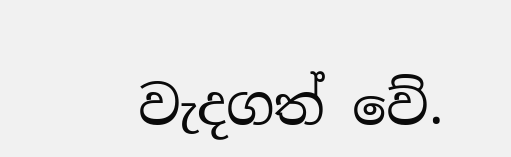වැදගත් වේ.